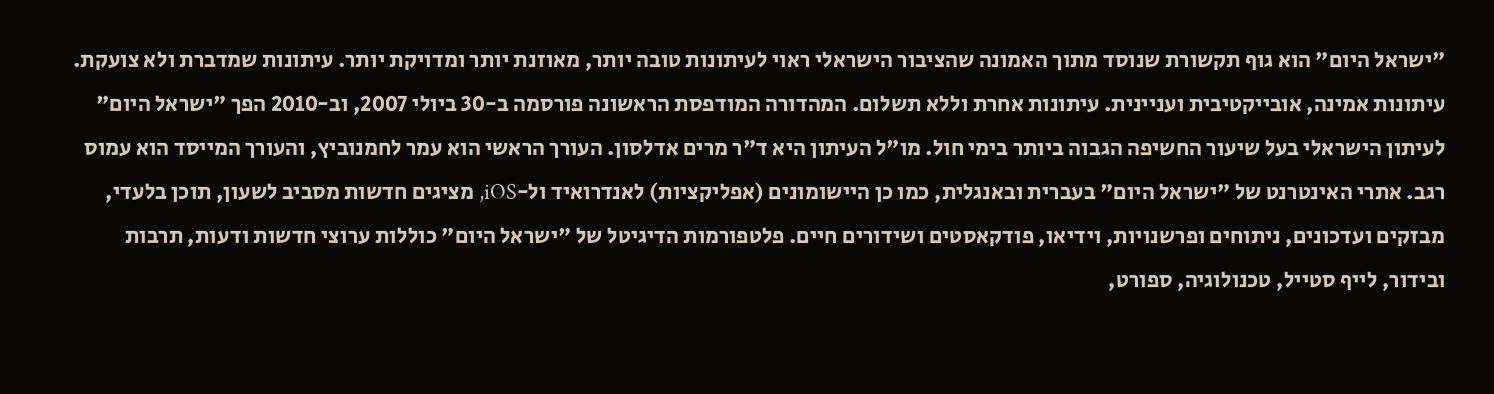"ישראל היום" הוא גוף תקשורת שנוסד מתוך האמונה שהציבור הישראלי ראוי לעיתונות טובה יותר, מאוזנת יותר ומדויקת יותר. עיתונות שמדברת ולא צועקת. עיתונות אמינה, אובייקטיבית ועניינית. עיתונות אחרת וללא תשלום. המהדורה המודפסת הראשונה פורסמה ב-30 ביולי 2007, וב-2010 הפך "ישראל היום" לעיתון הישראלי בעל שיעור החשיפה הגבוה ביותר בימי חול. מו"ל העיתון היא ד"ר מרים אדלסון. העורך הראשי הוא עמר לחמנוביץ, והעורך המייסד הוא עמוס רגב. אתרי האינטרנט של "ישראל היום" בעברית ובאנגלית, כמו כן היישומונים (אפליקציות) לאנדרואיד ול-iOS, מציגים חדשות מסביב לשעון, תוכן בלעדי, מבזקים ועדכונים, ניתוחים ופרשנויות, וידיאו, פודקאסטים ושידורים חיים. פלטפורמות הדיגיטל של "ישראל היום" כוללות ערוצי חדשות ודעות, תרבות ובידור, לייף סטייל, טכנולוגיה, ספורט,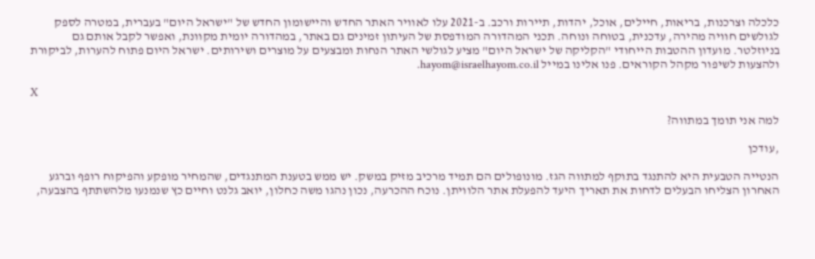כלכלה וצרכנות, בריאות, חיילים, אוכל, יהדות, תיירות ורכב. ב-2021 עלו לאוויר האתר החדש והיישומון החדש של "ישראל היום" בעברית, במטרה לספק לגולשים חוויה מהירה, עדכנית, בטוחה ונוחה. תכני המהדורה המודפסת של העיתון זמינים גם באתר, במהדורה יומית מקוונת, ואפשר לקבל אותם גם בניוזלטר. מועדון ההטבות הייחודי "הקליקה של ישראל היום" מציע לגולשי האתר הנחות ומבצעים על מוצרים ושירותים. ישראל היום פתוח להערות, לביקורת ולהצעות לשיפור מקהל הקוראים. פנו אלינו במייל hayom@israelhayom.co.il.

X

למה אני תומך במתווה?

,עודכן

הנטייה הטבעית היא להתנגד בתוקף למתווה הגז. מונופולים הם תמיד מרכיב מזיק במשק. יש ממש בטענת המתנגדים, שהמחיר מופקע והפיקוח רופף וברגע האחרון הצליחו הבעלים לדחות את תאריך היעד להפעלת אתר הלוויתן. נוכח ההכרעה, נכון נהגו משה כחלון, יואב גלנט וחיים כץ שנמנעו מלהשתתף בהצבעה,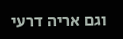וגם אריה דרעי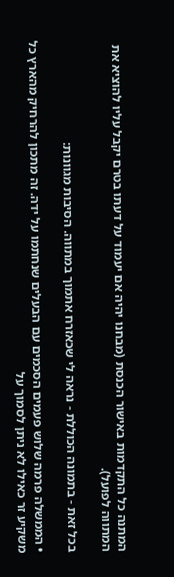המתנה כל התקדמות באישור הכנסת (מבחנו יהיה אם יעמוד על דעתו בטרם יקבל עליו להוציא את המתווה לפועל).

בכל זאת - בתמונה הכוללת - נראה לי שכאזרח אתמוך במתווה. הסיבות מגוונות:

• הממשלה פרמה שלוש פעמים הסכמים עם הבעלים שנחתמו על ידה. זה מתכון להרחיק מהארץ כל משקיע זר כאילו לא ניתן לסמוך על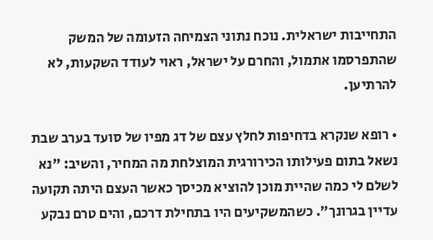התחייבות ישראלית. נוכח נתוני הצמיחה הזעומה של המשק שהתפרסמו אתמול, והחרם על ישראל, ראוי לעודד השקעות, לא להרתיען.

• רופא שנקרא בדחיפות לחלץ עצם של דג מפיו של סועד בערב שבת נשאל בתום פעילותו הכירורגית המוצלחת מה המחיר, והשיב: "נא לשלם לי כמה שהיית מוכן להוציא מכיסך כאשר העצם היתה תקועה עדיין בגרונך". כשהמשקיעים היו בתחילת דרכם, והים טרם נבקע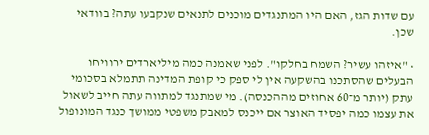עם שדות הגז, האם היו המתנגדים מוכנים לתנאים שנקבעו עתה? בוודאי שכן.

• "איזהו עשיר? השמח בחלקו". לפני שאמנה כמה מיליארדים ירוויחו הבעלים שהסתכנו בהשקעה אין לי ספק כי קופת המדינה תתמלא בסכומי עתק (יותר מ־60 אחוזים מההכנסה). מי שמתנגד למתווה עתה חייב לשאול את עצמו כמה יפסיד האוצר אם ייכנס למאבק משפטי ממושך כנגד המונופול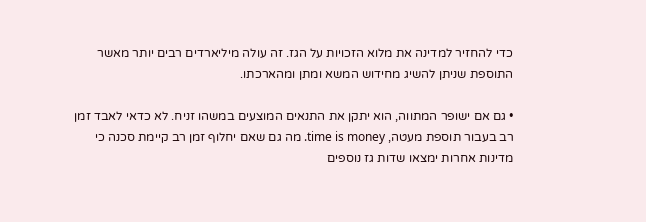כדי להחזיר למדינה את מלוא הזכויות על הגז. זה עולה מיליארדים רבים יותר מאשר התוספת שניתן להשיג מחידוש המשא ומתן ומהארכתו.

• גם אם ישופר המתווה, הוא יתקן את התנאים המוצעים במשהו זניח. לא כדאי לאבד זמן רב בעבור תוספת מעטה, time is money. מה גם שאם יחלוף זמן רב קיימת סכנה כי מדינות אחרות ימצאו שדות גז נוספים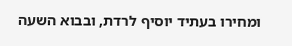ומחירו בעתיד יוסיף לרדת, ובבוא השעה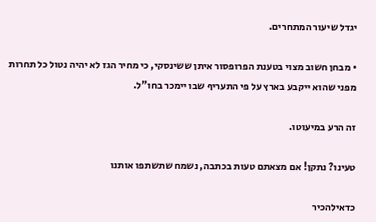יגדל שיעור המתחרים.

• מבחן חשוב מצוי בטענת הפרופסור איתן ששינסקי, כי מחיר הגז לא יהיה נטול כל תחרות מפני שהוא ייקבע בארץ על פי התעריף שבו יימכר בחו"ל.

זה הרע במיעוטו.

טעינו? נתקן! אם מצאתם טעות בכתבה, נשמח שתשתפו אותנו

כדאילהכיר